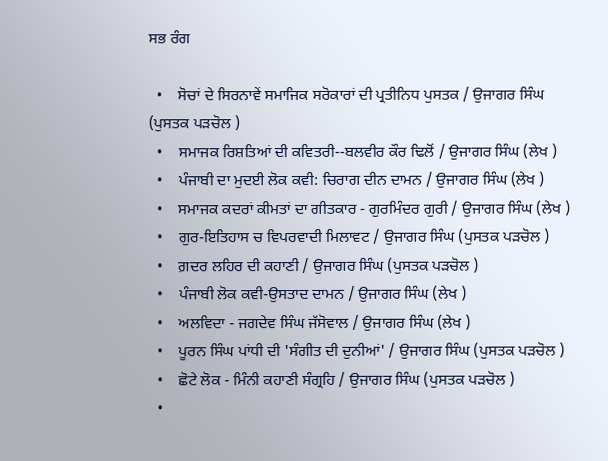ਸਭ ਰੰਗ

  •    ਸੋਚਾਂ ਦੇ ਸਿਰਨਾਵੇਂ ਸਮਾਜਿਕ ਸਰੋਕਾਰਾਂ ਦੀ ਪ੍ਰਤੀਨਿਧ ਪੁਸਤਕ / ਉਜਾਗਰ ਸਿੰਘ (ਪੁਸਤਕ ਪੜਚੋਲ )
  •    ਸਮਾਜਕ ਰਿਸ਼ਤਿਆਂ ਦੀ ਕਵਿਤਰੀ--ਬਲਵੀਰ ਕੌਰ ਢਿਲੋਂ / ਉਜਾਗਰ ਸਿੰਘ (ਲੇਖ )
  •    ਪੰਜਾਬੀ ਦਾ ਮੁਦਈ ਲੋਕ ਕਵੀ: ਚਿਰਾਗ ਦੀਨ ਦਾਮਨ / ਉਜਾਗਰ ਸਿੰਘ (ਲੇਖ )
  •    ਸਮਾਜਕ ਕਦਰਾਂ ਕੀਮਤਾਂ ਦਾ ਗੀਤਕਾਰ - ਗੁਰਮਿੰਦਰ ਗੁਰੀ / ਉਜਾਗਰ ਸਿੰਘ (ਲੇਖ )
  •    ਗੁਰ-ਇਤਿਹਾਸ ਚ ਵਿਪਰਵਾਦੀ ਮਿਲਾਵਟ / ਉਜਾਗਰ ਸਿੰਘ (ਪੁਸਤਕ ਪੜਚੋਲ )
  •    ਗ਼ਦਰ ਲਹਿਰ ਦੀ ਕਹਾਣੀ / ਉਜਾਗਰ ਸਿੰਘ (ਪੁਸਤਕ ਪੜਚੋਲ )
  •    ਪੰਜਾਬੀ ਲੋਕ ਕਵੀ-ਉਸਤਾਦ ਦਾਮਨ / ਉਜਾਗਰ ਸਿੰਘ (ਲੇਖ )
  •    ਅਲਵਿਦਾ - ਜਗਦੇਵ ਸਿੰਘ ਜੱਸੋਵਾਲ / ਉਜਾਗਰ ਸਿੰਘ (ਲੇਖ )
  •    ਪੂਰਨ ਸਿੰਘ ਪਾਂਧੀ ਦੀ 'ਸੰਗੀਤ ਦੀ ਦੁਨੀਆਂ' / ਉਜਾਗਰ ਸਿੰਘ (ਪੁਸਤਕ ਪੜਚੋਲ )
  •    ਛੋਟੇ ਲੋਕ - ਮਿੰਨੀ ਕਹਾਣੀ ਸੰਗ੍ਰਹਿ / ਉਜਾਗਰ ਸਿੰਘ (ਪੁਸਤਕ ਪੜਚੋਲ )
  •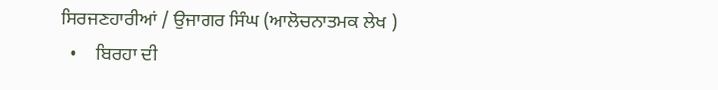ਸਿਰਜਣਹਾਰੀਆਂ / ਉਜਾਗਰ ਸਿੰਘ (ਆਲੋਚਨਾਤਮਕ ਲੇਖ )
  •    ਬਿਰਹਾ ਦੀ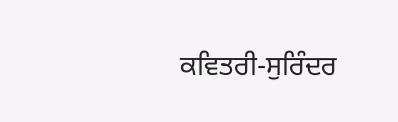ਕਵਿਤਰੀ-ਸੁਰਿੰਦਰ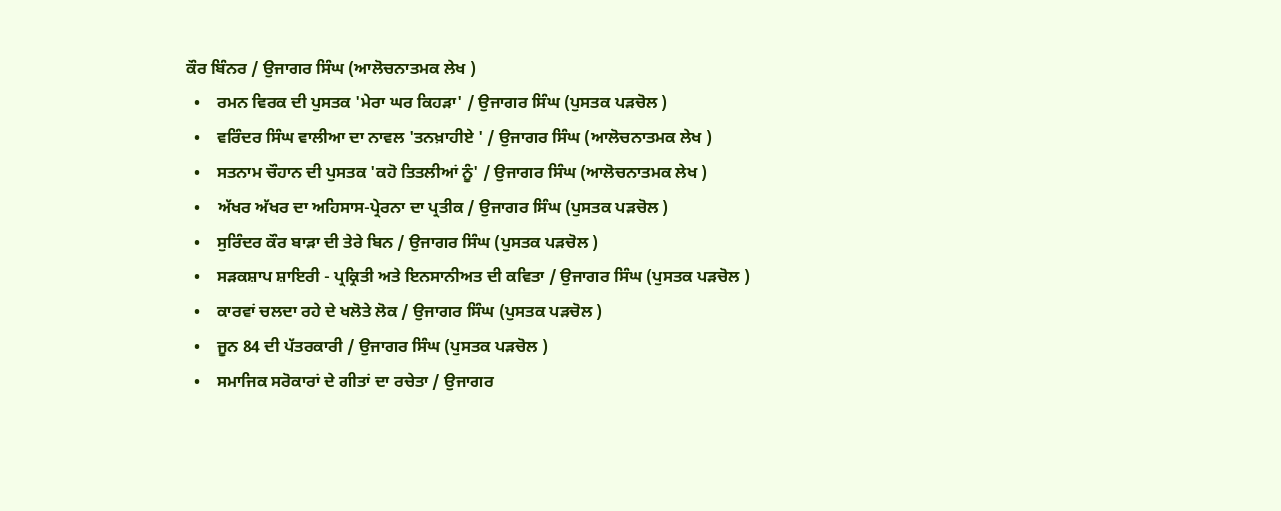ਕੌਰ ਬਿੰਨਰ / ਉਜਾਗਰ ਸਿੰਘ (ਆਲੋਚਨਾਤਮਕ ਲੇਖ )
  •    ਰਮਨ ਵਿਰਕ ਦੀ ਪੁਸਤਕ 'ਮੇਰਾ ਘਰ ਕਿਹੜਾ' / ਉਜਾਗਰ ਸਿੰਘ (ਪੁਸਤਕ ਪੜਚੋਲ )
  •    ਵਰਿੰਦਰ ਸਿੰਘ ਵਾਲੀਆ ਦਾ ਨਾਵਲ 'ਤਨਖ਼ਾਹੀਏ ' / ਉਜਾਗਰ ਸਿੰਘ (ਆਲੋਚਨਾਤਮਕ ਲੇਖ )
  •    ਸਤਨਾਮ ਚੌਹਾਨ ਦੀ ਪੁਸਤਕ 'ਕਹੋ ਤਿਤਲੀਆਂ ਨੂੰ' / ਉਜਾਗਰ ਸਿੰਘ (ਆਲੋਚਨਾਤਮਕ ਲੇਖ )
  •    ਅੱਖਰ ਅੱਖਰ ਦਾ ਅਹਿਸਾਸ-ਪ੍ਰੇਰਨਾ ਦਾ ਪ੍ਰਤੀਕ / ਉਜਾਗਰ ਸਿੰਘ (ਪੁਸਤਕ ਪੜਚੋਲ )
  •    ਸੁਰਿੰਦਰ ਕੌਰ ਬਾੜਾ ਦੀ ਤੇਰੇ ਬਿਨ / ਉਜਾਗਰ ਸਿੰਘ (ਪੁਸਤਕ ਪੜਚੋਲ )
  •    ਸੜਕਸ਼ਾਪ ਸ਼ਾਇਰੀ - ਪ੍ਰਕ੍ਰਿਤੀ ਅਤੇ ਇਨਸਾਨੀਅਤ ਦੀ ਕਵਿਤਾ / ਉਜਾਗਰ ਸਿੰਘ (ਪੁਸਤਕ ਪੜਚੋਲ )
  •    ਕਾਰਵਾਂ ਚਲਦਾ ਰਹੇ ਦੇ ਖਲੋਤੇ ਲੋਕ / ਉਜਾਗਰ ਸਿੰਘ (ਪੁਸਤਕ ਪੜਚੋਲ )
  •    ਜੂਨ 84 ਦੀ ਪੱਤਰਕਾਰੀ / ਉਜਾਗਰ ਸਿੰਘ (ਪੁਸਤਕ ਪੜਚੋਲ )
  •    ਸਮਾਜਿਕ ਸਰੋਕਾਰਾਂ ਦੇ ਗੀਤਾਂ ਦਾ ਰਚੇਤਾ / ਉਜਾਗਰ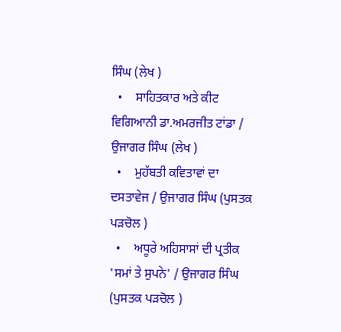ਸਿੰਘ (ਲੇਖ )
  •    ਸਾਹਿਤਕਾਰ ਅਤੇ ਕੀਟ ਵਿਗਿਆਨੀ ਡਾ.ਅਮਰਜੀਤ ਟਾਂਡਾ / ਉਜਾਗਰ ਸਿੰਘ (ਲੇਖ )
  •    ਮੁਹੱਬਤੀ ਕਵਿਤਾਵਾਂ ਦਾ ਦਸਤਾਵੇਜ / ਉਜਾਗਰ ਸਿੰਘ (ਪੁਸਤਕ ਪੜਚੋਲ )
  •    ਅਧੂਰੇ ਅਹਿਸਾਸਾਂ ਦੀ ਪ੍ਰਤੀਕ 'ਸਮਾਂ ਤੇ ਸੁਪਨੇ' / ਉਜਾਗਰ ਸਿੰਘ (ਪੁਸਤਕ ਪੜਚੋਲ )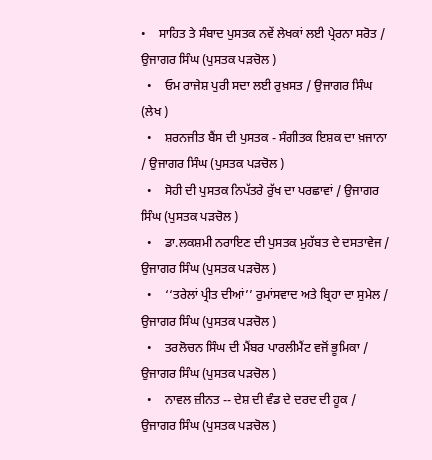•    ਸਾਹਿਤ ਤੇ ਸੰਬਾਦ ਪੁਸਤਕ ਨਵੇਂ ਲੇਖਕਾਂ ਲਈ ਪ੍ਰੇਰਨਾ ਸਰੋਤ / ਉਜਾਗਰ ਸਿੰਘ (ਪੁਸਤਕ ਪੜਚੋਲ )
  •    ਓਮ ਰਾਜੇਸ਼ ਪੁਰੀ ਸਦਾ ਲਈ ਰੁਖ਼ਸਤ / ਉਜਾਗਰ ਸਿੰਘ (ਲੇਖ )
  •    ਸ਼ਰਨਜੀਤ ਬੈਂਸ ਦੀ ਪੁਸਤਕ - ਸੰਗੀਤਕ ਇਸ਼ਕ ਦਾ ਖ਼ਜਾਨਾ / ਉਜਾਗਰ ਸਿੰਘ (ਪੁਸਤਕ ਪੜਚੋਲ )
  •    ਸੋਹੀ ਦੀ ਪੁਸਤਕ ਨਿਪੱਤਰੇ ਰੁੱਖ ਦਾ ਪਰਛਾਵਾਂ / ਉਜਾਗਰ ਸਿੰਘ (ਪੁਸਤਕ ਪੜਚੋਲ )
  •    ਡਾ.ਲਕਸ਼ਮੀ ਨਰਾਇਣ ਦੀ ਪੁਸਤਕ ਮੁਹੱਬਤ ਦੇ ਦਸਤਾਵੇਜ / ਉਜਾਗਰ ਸਿੰਘ (ਪੁਸਤਕ ਪੜਚੋਲ )
  •    ‘‘ਤਰੇਲਾਂ ਪ੍ਰੀਤ ਦੀਆਂ’’ ਰੁਮਾਂਸਵਾਦ ਅਤੇ ਬ੍ਰਿਹਾ ਦਾ ਸੁਮੇਲ / ਉਜਾਗਰ ਸਿੰਘ (ਪੁਸਤਕ ਪੜਚੋਲ )
  •    ਤਰਲੋਚਨ ਸਿੰਘ ਦੀ ਮੈਂਬਰ ਪਾਰਲੀਮੈਂਟ ਵਜੋਂ ਭੂਮਿਕਾ / ਉਜਾਗਰ ਸਿੰਘ (ਪੁਸਤਕ ਪੜਚੋਲ )
  •    ਨਾਵਲ ਜ਼ੀਨਤ -- ਦੇਸ਼ ਦੀ ਵੰਡ ਦੇ ਦਰਦ ਦੀ ਹੂਕ / ਉਜਾਗਰ ਸਿੰਘ (ਪੁਸਤਕ ਪੜਚੋਲ )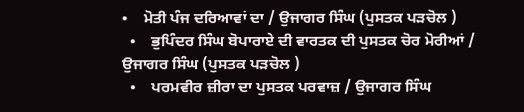•    ਮੋਤੀ ਪੰਜ ਦਰਿਆਵਾਂ ਦਾ / ਉਜਾਗਰ ਸਿੰਘ (ਪੁਸਤਕ ਪੜਚੋਲ )
  •    ਭੁਪਿੰਦਰ ਸਿੰਘ ਬੋਪਾਰਾਏ ਦੀ ਵਾਰਤਕ ਦੀ ਪੁਸਤਕ ਚੋਰ ਮੋਰੀਆਂ / ਉਜਾਗਰ ਸਿੰਘ (ਪੁਸਤਕ ਪੜਚੋਲ )
  •    ਪਰਮਵੀਰ ਜ਼ੀਰਾ ਦਾ ਪੁਸਤਕ ਪਰਵਾਜ਼ / ਉਜਾਗਰ ਸਿੰਘ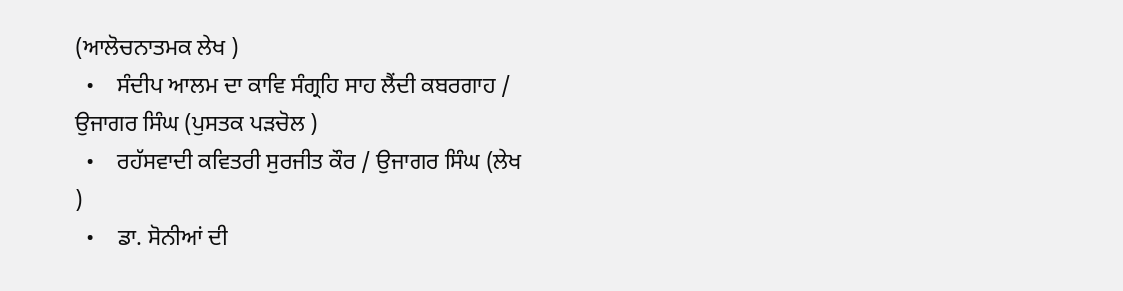(ਆਲੋਚਨਾਤਮਕ ਲੇਖ )
  •    ਸੰਦੀਪ ਆਲਮ ਦਾ ਕਾਵਿ ਸੰਗ੍ਰਹਿ ਸਾਹ ਲੈਂਦੀ ਕਬਰਗਾਹ / ਉਜਾਗਰ ਸਿੰਘ (ਪੁਸਤਕ ਪੜਚੋਲ )
  •    ਰਹੱਸਵਾਦੀ ਕਵਿਤਰੀ ਸੁਰਜੀਤ ਕੌਰ / ਉਜਾਗਰ ਸਿੰਘ (ਲੇਖ )
  •    ਡਾ. ਸੋਨੀਆਂ ਦੀ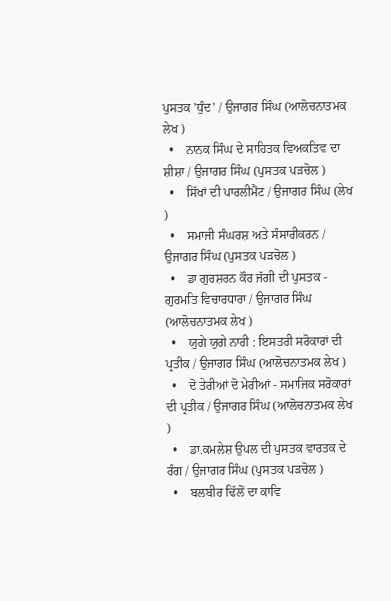ਪੁਸਤਕ 'ਧੁੰਦ' / ਉਜਾਗਰ ਸਿੰਘ (ਆਲੋਚਨਾਤਮਕ ਲੇਖ )
  •    ਨਾਨਕ ਸਿੰਘ ਦੇ ਸਾਹਿਤਕ ਵਿਅਕਤਿਵ ਦਾ ਸ਼ੀਸ਼ਾ / ਉਜਾਗਰ ਸਿੰਘ (ਪੁਸਤਕ ਪੜਚੋਲ )
  •    ਸਿੱਖਾਂ ਦੀ ਪਾਰਲੀਮੈਂਟ / ਉਜਾਗਰ ਸਿੰਘ (ਲੇਖ )
  •    ਸਮਾਜੀ ਸੰਘਰਸ਼ ਅਤੇ ਸੰਸਾਰੀਕਰਨ / ਉਜਾਗਰ ਸਿੰਘ (ਪੁਸਤਕ ਪੜਚੋਲ )
  •    ਡਾ ਗੁਰਸ਼ਰਨ ਕੌਰ ਜੱਗੀ ਦੀ ਪੁਸਤਕ - ਗੁਰਮਤਿ ਵਿਚਾਰਧਾਰਾ / ਉਜਾਗਰ ਸਿੰਘ (ਆਲੋਚਨਾਤਮਕ ਲੇਖ )
  •    ਯੁਗੇ ਯੁਗੇ ਨਾਰੀ : ਇਸਤਰੀ ਸਰੋਕਾਰਾਂ ਦੀ ਪ੍ਰਤੀਕ / ਉਜਾਗਰ ਸਿੰਘ (ਆਲੋਚਨਾਤਮਕ ਲੇਖ )
  •    ਦੋ ਤੇਰੀਆਂ ਦੋ ਮੇਰੀਆਂ - ਸਮਾਜਿਕ ਸਰੋਕਾਰਾਂ ਦੀ ਪ੍ਰਤੀਕ / ਉਜਾਗਰ ਸਿੰਘ (ਆਲੋਚਨਾਤਮਕ ਲੇਖ )
  •    ਡਾ.ਕਮਲੇਸ਼ ਉਪਲ ਦੀ ਪੁਸਤਕ ਵਾਰਤਕ ਦੇ ਰੰਗ / ਉਜਾਗਰ ਸਿੰਘ (ਪੁਸਤਕ ਪੜਚੋਲ )
  •    ਬਲਬੀਰ ਢਿੱਲੋਂ ਦਾ ਕਾਵਿ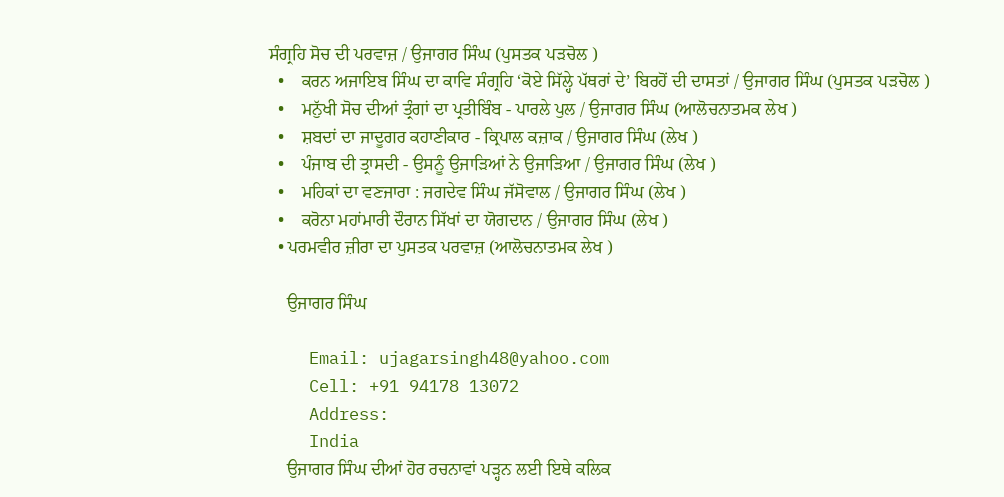ਸੰਗ੍ਰਹਿ ਸੋਚ ਦੀ ਪਰਵਾਜ਼ / ਉਜਾਗਰ ਸਿੰਘ (ਪੁਸਤਕ ਪੜਚੋਲ )
  •    ਕਰਨ ਅਜਾਇਬ ਸਿੰਘ ਦਾ ਕਾਵਿ ਸੰਗ੍ਰਹਿ ‘ਕੋਏ ਸਿੱਲ੍ਹੇ ਪੱਥਰਾਂ ਦੇ’ ਬਿਰਹੋਂ ਦੀ ਦਾਸਤਾਂ / ਉਜਾਗਰ ਸਿੰਘ (ਪੁਸਤਕ ਪੜਚੋਲ )
  •    ਮਨੁੱਖੀ ਸੋਚ ਦੀਆਂ ਤ੍ਰੰਗਾਂ ਦਾ ਪ੍ਰਤੀਬਿੰਬ - ਪਾਰਲੇ ਪੁਲ / ਉਜਾਗਰ ਸਿੰਘ (ਆਲੋਚਨਾਤਮਕ ਲੇਖ )
  •    ਸ਼ਬਦਾਂ ਦਾ ਜਾਦੂਗਰ ਕਹਾਣੀਕਾਰ - ਕ੍ਰਿਪਾਲ ਕਜ਼ਾਕ / ਉਜਾਗਰ ਸਿੰਘ (ਲੇਖ )
  •    ਪੰਜਾਬ ਦੀ ਤ੍ਰਾਸਦੀ - ਉਸਨੂੰ ਉਜਾੜਿਆਂ ਨੇ ਉਜਾੜਿਆ / ਉਜਾਗਰ ਸਿੰਘ (ਲੇਖ )
  •    ਮਹਿਕਾਂ ਦਾ ਵਣਜਾਰਾ : ਜਗਦੇਵ ਸਿੰਘ ਜੱਸੋਵਾਲ / ਉਜਾਗਰ ਸਿੰਘ (ਲੇਖ )
  •    ਕਰੋਨਾ ਮਹਾਂਮਾਰੀ ਦੌਰਾਨ ਸਿੱਖਾਂ ਦਾ ਯੋਗਦਾਨ / ਉਜਾਗਰ ਸਿੰਘ (ਲੇਖ )
  • ਪਰਮਵੀਰ ਜ਼ੀਰਾ ਦਾ ਪੁਸਤਕ ਪਰਵਾਜ਼ (ਆਲੋਚਨਾਤਮਕ ਲੇਖ )

    ਉਜਾਗਰ ਸਿੰਘ

    Email: ujagarsingh48@yahoo.com
    Cell: +91 94178 13072
    Address:
    India
    ਉਜਾਗਰ ਸਿੰਘ ਦੀਆਂ ਹੋਰ ਰਚਨਾਵਾਂ ਪੜ੍ਹਨ ਲਈ ਇਥੇ ਕਲਿਕ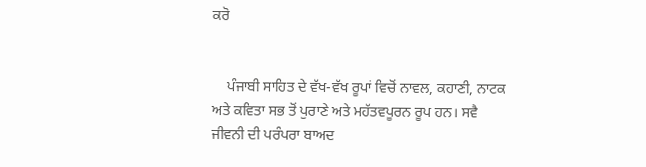ਕਰੋ


    ਪੰਜਾਬੀ ਸਾਹਿਤ ਦੇ ਵੱਖ-ਵੱਖ ਰੂਪਾਂ ਵਿਚੋਂ ਨਾਵਲ, ਕਹਾਣੀ, ਨਾਟਕ ਅਤੇ ਕਵਿਤਾ ਸਭ ਤੋਂ ਪੁਰਾਣੇ ਅਤੇ ਮਹੱਤਵਪੂਰਨ ਰੂਪ ਹਨ। ਸਵੈ ਜੀਵਨੀ ਦੀ ਪਰੰਪਰਾ ਬਾਅਦ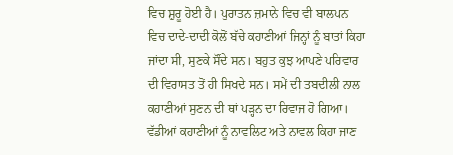ਵਿਚ ਸ਼ੁਰੂ ਹੋਈ ਹੈ। ਪੁਰਾਤਨ ਜ਼ਮਾਨੇ ਵਿਚ ਵੀ ਬਾਲਪਨ ਵਿਚ ਦਾਦੇ-ਦਾਦੀ ਕੋਲੋਂ ਬੱਚੇ ਕਹਾਣੀਆਂ ਜਿਨ੍ਹਾਂ ਨੂੰ ਬਾਤਾਂ ਕਿਹਾ ਜਾਂਦਾ ਸੀ, ਸੁਣਕੇ ਸੌਂਦੇ ਸਨ। ਬਹੁਤ ਕੁਝ ਆਪਣੇ ਪਰਿਵਾਰ ਦੀ ਵਿਰਾਸਤ ਤੋਂ ਹੀ ਸਿਖਦੇ ਸਨ। ਸਮੇਂ ਦੀ ਤਬਦੀਲੀ ਨਾਲ ਕਹਾਣੀਆਂ ਸੁਣਨ ਦੀ ਥਾਂ ਪੜ੍ਹਨ ਦਾ ਰਿਵਾਜ ਹੋ ਗਿਆ। ਵੱਡੀਆਂ ਕਹਾਣੀਆਂ ਨੂੰ ਨਾਵਲਿਟ ਅਤੇ ਨਾਵਲ ਕਿਹਾ ਜਾਣ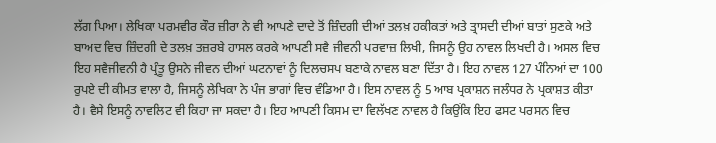ਲੱਗ ਪਿਆ। ਲੇਖਿਕਾ ਪਰਮਵੀਰ ਕੌਰ ਜ਼ੀਰਾ ਨੇ ਵੀ ਆਪਣੇ ਦਾਦੇ ਤੋਂ ਜ਼ਿੰਦਗੀ ਦੀਆਂ ਤਲਖ਼ ਹਕੀਕਤਾਂ ਅਤੇ ਤ੍ਰਾਸਦੀ ਦੀਆਂ ਬਾਤਾਂ ਸੁਣਕੇ ਅਤੇ ਬਾਅਦ ਵਿਚ ਜ਼ਿੰਦਗੀ ਦੇ ਤਲਖ਼ ਤਜ਼ਰਬੇ ਹਾਸਲ ਕਰਕੇ ਆਪਣੀ ਸਵੈ ਜੀਵਨੀ ਪਰਵਾਜ਼ ਲਿਖੀ, ਜਿਸਨੂੰ ਉਹ ਨਾਵਲ ਲਿਖਦੀ ਹੈ। ਅਸਲ ਵਿਚ ਇਹ ਸਵੈਜੀਵਨੀ ਹੈ ਪ੍ਰੰਤੂ ਉਸਨੇ ਜੀਵਨ ਦੀਆਂ ਘਟਨਾਵਾਂ ਨੂੰ ਦਿਲਚਸਪ ਬਣਾਕੇ ਨਾਵਲ ਬਣਾ ਦਿੱਤਾ ਹੈ। ਇਹ ਨਾਵਲ 127 ਪੰਨਿਆਂ ਦਾ 100 ਰੁਪਏ ਦੀ ਕੀਮਤ ਵਾਲਾ ਹੈ, ਜਿਸਨੂੰ ਲੇਖਿਕਾ ਨੇ ਪੰਜ ਭਾਗਾਂ ਵਿਚ ਵੰਡਿਆ ਹੈ। ਇਸ ਨਾਵਲ ਨੂੰ 5 ਆਬ ਪ੍ਰਕਾਸ਼ਨ ਜਲੰਧਰ ਨੇ ਪ੍ਰਕਾਸ਼ਤ ਕੀਤਾ ਹੈ। ਵੈਸੇ ਇਸਨੂੰ ਨਾਵਲਿਟ ਵੀ ਕਿਹਾ ਜਾ ਸਕਦਾ ਹੈ। ਇਹ ਆਪਣੀ ਕਿਸਮ ਦਾ ਵਿਲੱਖਣ ਨਾਵਲ ਹੈ ਕਿਉਂਕਿ ਇਹ ਫਸਟ ਪਰਸਨ ਵਿਚ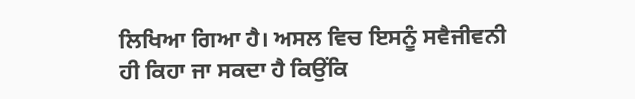ਲਿਖਿਆ ਗਿਆ ਹੈ। ਅਸਲ ਵਿਚ ਇਸਨੂੰ ਸਵੈਜੀਵਨੀ ਹੀ ਕਿਹਾ ਜਾ ਸਕਦਾ ਹੈ ਕਿਉਂਕਿ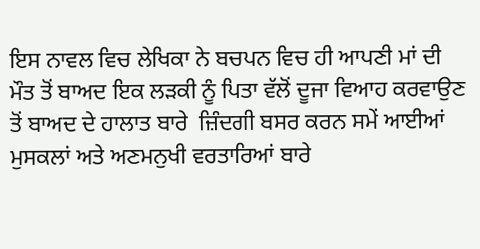ਇਸ ਨਾਵਲ ਵਿਚ ਲੇਖਿਕਾ ਨੇ ਬਚਪਨ ਵਿਚ ਹੀ ਆਪਣੀ ਮਾਂ ਦੀ ਮੌਤ ਤੋਂ ਬਾਅਦ ਇਕ ਲੜਕੀ ਨੂੰ ਪਿਤਾ ਵੱਲੋਂ ਦੂਜਾ ਵਿਆਹ ਕਰਵਾਉਣ ਤੋਂ ਬਾਅਦ ਦੇ ਹਾਲਾਤ ਬਾਰੇ  ਜ਼ਿੰਦਗੀ ਬਸਰ ਕਰਨ ਸਮੇਂ ਆਈਆਂ ਮੁਸਕਲਾਂ ਅਤੇ ਅਣਮਨੁਖੀ ਵਰਤਾਰਿਆਂ ਬਾਰੇ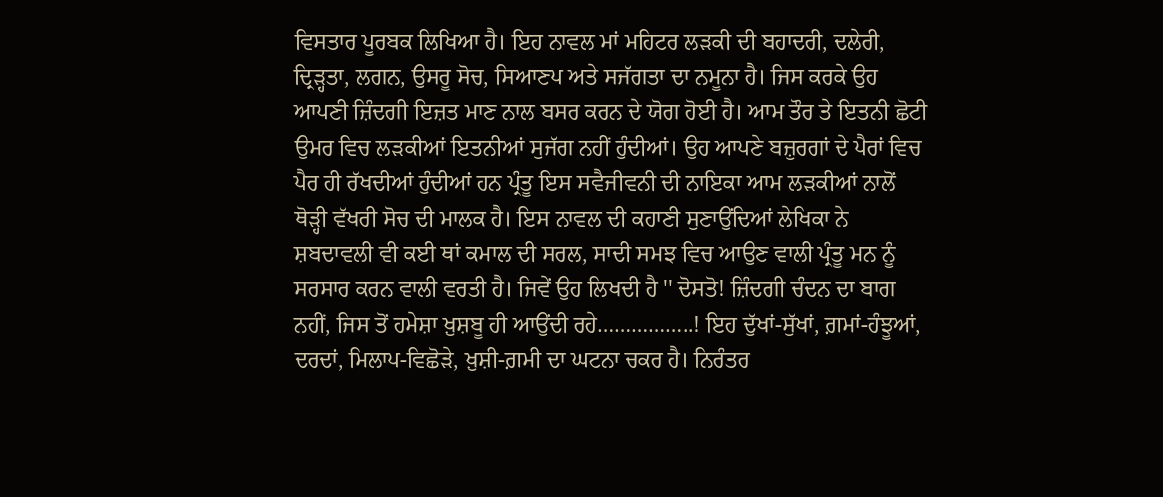ਵਿਸਤਾਰ ਪੂਰਬਕ ਲਿਖਿਆ ਹੈ। ਇਹ ਨਾਵਲ ਮਾਂ ਮਹਿਟਰ ਲੜਕੀ ਦੀ ਬਹਾਦਰੀ, ਦਲੇਰੀ, ਦ੍ਰਿੜ੍ਹਤਾ, ਲਗਨ, ਉਸਰੂ ਸੋਚ, ਸਿਆਣਪ ਅਤੇ ਸਜੱਗਤਾ ਦਾ ਨਮੂਨਾ ਹੈ। ਜਿਸ ਕਰਕੇ ਉਹ ਆਪਣੀ ਜ਼ਿੰਦਗੀ ਇਜ਼ਤ ਮਾਣ ਨਾਲ ਬਸਰ ਕਰਨ ਦੇ ਯੋਗ ਹੋਈ ਹੈ। ਆਮ ਤੌਰ ਤੇ ਇਤਨੀ ਛੋਟੀ ਉਮਰ ਵਿਚ ਲੜਕੀਆਂ ਇਤਨੀਆਂ ਸੁਜੱਗ ਨਹੀਂ ਹੁੰਦੀਆਂ। ਉਹ ਆਪਣੇ ਬਜ਼ੁਰਗਾਂ ਦੇ ਪੈਰਾਂ ਵਿਚ ਪੈਰ ਹੀ ਰੱਖਦੀਆਂ ਹੁੰਦੀਆਂ ਹਨ ਪ੍ਰੰਤੂ ਇਸ ਸਵੈਜੀਵਨੀ ਦੀ ਨਾਇਕਾ ਆਮ ਲੜਕੀਆਂ ਨਾਲੋਂ ਥੋੜ੍ਹੀ ਵੱਖਰੀ ਸੋਚ ਦੀ ਮਾਲਕ ਹੈ। ਇਸ ਨਾਵਲ ਦੀ ਕਹਾਣੀ ਸੁਣਾਉਂਦਿਆਂ ਲੇਖਿਕਾ ਨੇ ਸ਼ਬਦਾਵਲੀ ਵੀ ਕਈ ਥਾਂ ਕਮਾਲ ਦੀ ਸਰਲ, ਸਾਦੀ ਸਮਝ ਵਿਚ ਆਉਣ ਵਾਲੀ ਪ੍ਰੰਤੂ ਮਨ ਨੂੰ ਸਰਸਾਰ ਕਰਨ ਵਾਲੀ ਵਰਤੀ ਹੈ। ਜਿਵੇਂ ਉਹ ਲਿਖਦੀ ਹੈ '' ਦੋਸਤੋ! ਜ਼ਿੰਦਗੀ ਚੰਦਨ ਦਾ ਬਾਗ ਨਹੀਂ, ਜਿਸ ਤੋਂ ਹਮੇਸ਼ਾ ਖ਼ੁਸ਼ਬੂ ਹੀ ਆਉਂਦੀ ਰਹੇ……………..! ਇਹ ਦੁੱਖਾਂ-ਸੁੱਖਾਂ, ਗ਼ਮਾਂ-ਹੰਝੂਆਂ, ਦਰਦਾਂ, ਮਿਲਾਪ-ਵਿਛੋੜੇ, ਖ਼ੁਸ਼ੀ-ਗ਼ਮੀ ਦਾ ਘਟਨਾ ਚਕਰ ਹੈ। ਨਿਰੰਤਰ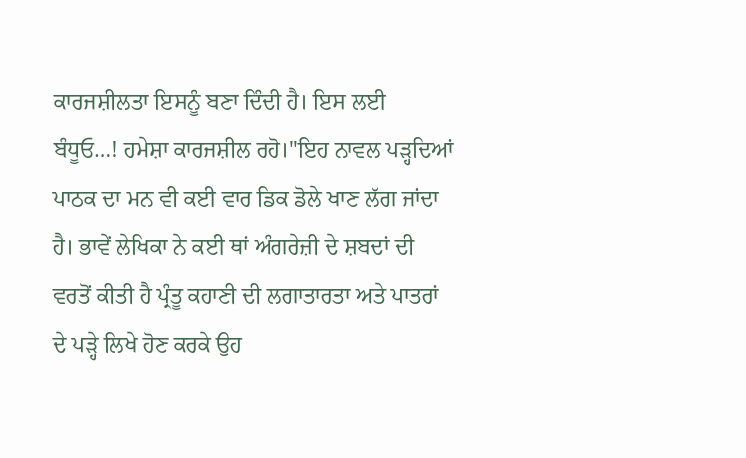ਕਾਰਜਸ਼ੀਲਤਾ ਇਸਨੂੰ ਬਣਾ ਦਿੰਦੀ ਹੈ। ਇਸ ਲਈ ਬੰਧੂਓ…! ਹਮੇਸ਼ਾ ਕਾਰਜਸ਼ੀਲ ਰਹੋ।''ਇਹ ਨਾਵਲ ਪੜ੍ਹਦਿਆਂ ਪਾਠਕ ਦਾ ਮਨ ਵੀ ਕਈ ਵਾਰ ਡਿਕ ਡੋਲੇ ਖਾਣ ਲੱਗ ਜਾਂਦਾ ਹੈ। ਭਾਵੇਂ ਲੇਖਿਕਾ ਨੇ ਕਈ ਥਾਂ ਅੰਗਰੇਜ਼ੀ ਦੇ ਸ਼ਬਦਾਂ ਦੀ ਵਰਤੋਂ ਕੀਤੀ ਹੈ ਪ੍ਰੰਤੂ ਕਹਾਣੀ ਦੀ ਲਗਾਤਾਰਤਾ ਅਤੇ ਪਾਤਰਾਂ ਦੇ ਪੜ੍ਹੇ ਲਿਖੇ ਹੋਣ ਕਰਕੇ ਉਹ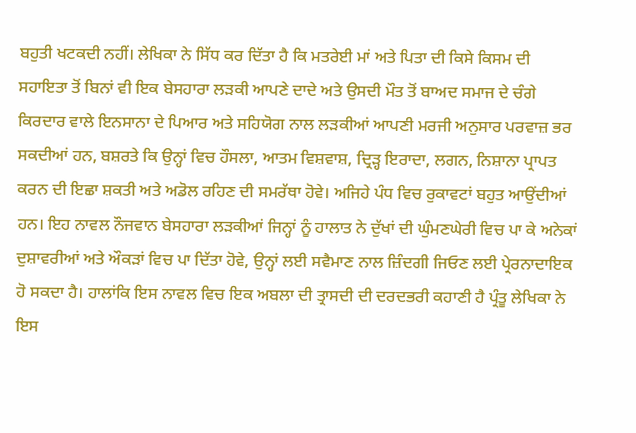ਬਹੁਤੀ ਖਟਕਦੀ ਨਹੀਂ। ਲੇਖਿਕਾ ਨੇ ਸਿੱਧ ਕਰ ਦਿੱਤਾ ਹੈ ਕਿ ਮਤਰੇਈ ਮਾਂ ਅਤੇ ਪਿਤਾ ਦੀ ਕਿਸੇ ਕਿਸਮ ਦੀ ਸਹਾਇਤਾ ਤੋਂ ਬਿਨਾਂ ਵੀ ਇਕ ਬੇਸਹਾਰਾ ਲੜਕੀ ਆਪਣੇ ਦਾਦੇ ਅਤੇ ਉਸਦੀ ਮੌਤ ਤੋਂ ਬਾਅਦ ਸਮਾਜ ਦੇ ਚੰਗੇ ਕਿਰਦਾਰ ਵਾਲੇ ਇਨਸਾਨਾ ਦੇ ਪਿਆਰ ਅਤੇ ਸਹਿਯੋਗ ਨਾਲ ਲੜਕੀਆਂ ਆਪਣੀ ਮਰਜੀ ਅਨੁਸਾਰ ਪਰਵਾਜ਼ ਭਰ ਸਕਦੀਆਂ ਹਨ, ਬਸ਼ਰਤੇ ਕਿ ਉਨ੍ਹਾਂ ਵਿਚ ਹੌਸਲਾ, ਆਤਮ ਵਿਸ਼ਵਾਸ਼, ਦ੍ਰਿੜ੍ਹ ਇਰਾਦਾ, ਲਗਨ, ਨਿਸ਼ਾਨਾ ਪ੍ਰਾਪਤ ਕਰਨ ਦੀ ਇਛਾ ਸ਼ਕਤੀ ਅਤੇ ਅਡੋਲ ਰਹਿਣ ਦੀ ਸਮਰੱਥਾ ਹੋਵੇ। ਅਜਿਹੇ ਪੰਧ ਵਿਚ ਰੁਕਾਵਟਾਂ ਬਹੁਤ ਆਉਂਦੀਆਂ ਹਨ। ਇਹ ਨਾਵਲ ਨੌਜਵਾਨ ਬੇਸਹਾਰਾ ਲੜਕੀਆਂ ਜਿਨ੍ਹਾਂ ਨੂੰ ਹਾਲਾਤ ਨੇ ਦੁੱਖਾਂ ਦੀ ਘੁੰਮਣਘੇਰੀ ਵਿਚ ਪਾ ਕੇ ਅਨੇਕਾਂ ਦੁਸ਼ਾਵਰੀਆਂ ਅਤੇ ਔਕੜਾਂ ਵਿਚ ਪਾ ਦਿੱਤਾ ਹੋਵੇ, ਉਨ੍ਹਾਂ ਲਈ ਸਵੈਮਾਣ ਨਾਲ ਜ਼ਿੰਦਗੀ ਜਿਓਣ ਲਈ ਪ੍ਰੇਰਨਾਦਾਇਕ ਹੋ ਸਕਦਾ ਹੈ। ਹਾਲਾਂਕਿ ਇਸ ਨਾਵਲ ਵਿਚ ਇਕ ਅਬਲਾ ਦੀ ਤ੍ਰਾਸਦੀ ਦੀ ਦਰਦਭਰੀ ਕਹਾਣੀ ਹੈ ਪ੍ਰੰਤੂ ਲੇਖਿਕਾ ਨੇ ਇਸ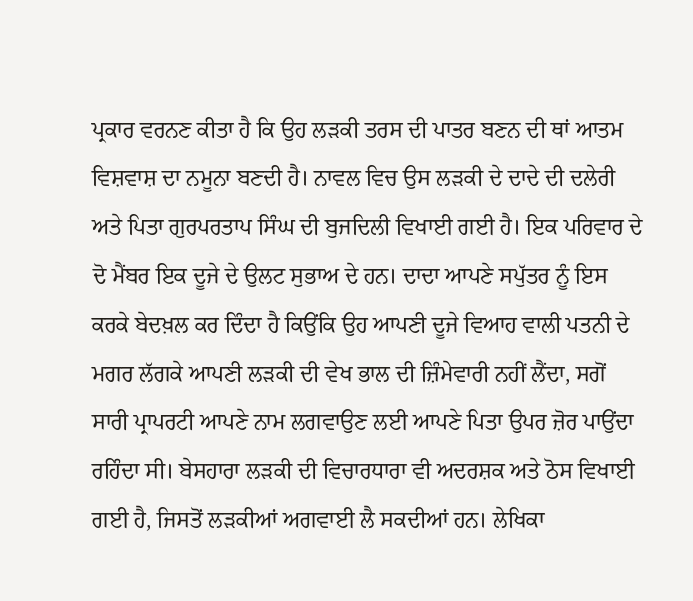ਪ੍ਰਕਾਰ ਵਰਨਣ ਕੀਤਾ ਹੈ ਕਿ ਉਹ ਲੜਕੀ ਤਰਸ ਦੀ ਪਾਤਰ ਬਣਨ ਦੀ ਥਾਂ ਆਤਮ ਵਿਸ਼ਵਾਸ਼ ਦਾ ਨਮੂਨਾ ਬਣਦੀ ਹੈ। ਨਾਵਲ ਵਿਚ ਉਸ ਲੜਕੀ ਦੇ ਦਾਦੇ ਦੀ ਦਲੇਰੀ ਅਤੇ ਪਿਤਾ ਗੁਰਪਰਤਾਪ ਸਿੰਘ ਦੀ ਬੁਜਦਿਲੀ ਵਿਖਾਈ ਗਈ ਹੈ। ਇਕ ਪਰਿਵਾਰ ਦੇ ਦੋ ਮੈਂਬਰ ਇਕ ਦੂਜੇ ਦੇ ਉਲਟ ਸੁਭਾਅ ਦੇ ਹਨ। ਦਾਦਾ ਆਪਣੇ ਸਪੁੱਤਰ ਨੂੰ ਇਸ ਕਰਕੇ ਬੇਦਖ਼ਲ ਕਰ ਦਿੰਦਾ ਹੈ ਕਿਉਂਕਿ ਉਹ ਆਪਣੀ ਦੂਜੇ ਵਿਆਹ ਵਾਲੀ ਪਤਨੀ ਦੇ ਮਗਰ ਲੱਗਕੇ ਆਪਣੀ ਲੜਕੀ ਦੀ ਵੇਖ ਭਾਲ ਦੀ ਜ਼ਿੰਮੇਵਾਰੀ ਨਹੀਂ ਲੈਂਦਾ, ਸਗੋਂ ਸਾਰੀ ਪ੍ਰਾਪਰਟੀ ਆਪਣੇ ਨਾਮ ਲਗਵਾਉਣ ਲਈ ਆਪਣੇ ਪਿਤਾ ਉਪਰ ਜ਼ੋਰ ਪਾਉਂਦਾ ਰਹਿੰਦਾ ਸੀ। ਬੇਸਹਾਰਾ ਲੜਕੀ ਦੀ ਵਿਚਾਰਧਾਰਾ ਵੀ ਅਦਰਸ਼ਕ ਅਤੇ ਠੋਸ ਵਿਖਾਈ ਗਈ ਹੈ, ਜਿਸਤੋਂ ਲੜਕੀਆਂ ਅਗਵਾਈ ਲੈ ਸਕਦੀਆਂ ਹਨ। ਲੇਖਿਕਾ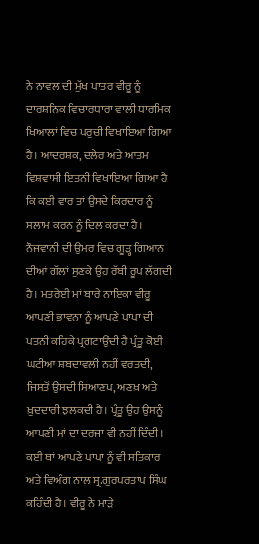ਨੇ ਨਾਵਲ ਦੀ ਮੁੱਖ ਪਾਤਰ ਵੀਰੂ ਨੂੰ ਦਾਰਸ਼ਨਿਕ ਵਿਚਾਰਧਾਰਾ ਵਾਲੀ ਧਾਰਮਿਕ ਖਿਆਲਾਂ ਵਿਚ ਪਰੁਚੀ ਵਿਖਾਇਆ ਗਿਆ ਹੈ। ਆਦਰਸ਼ਕ, ਦਲੇਰ ਅਤੇ ਆਤਮ ਵਿਸ਼ਵਾਸੀ ਇਤਨੀ ਵਿਖਾਇਆ ਗਿਆ ਹੈ ਕਿ ਕਈ ਵਾਰ ਤਾਂ ਉਸਦੇ ਕਿਰਦਾਰ ਨੂੰ ਸਲਾਮ ਕਰਨ ਨੂੰ ਦਿਲ ਕਰਦਾ ਹੈ। ਨੌਜਵਾਨੀ ਦੀ ਉਮਰ ਵਿਚ ਗੂੜ੍ਹ ਗਿਆਨ ਦੀਆਂ ਗੱਲਾਂ ਸੁਣਕੇ ਉਹ ਰੱਬੀ ਰੂਪ ਲੱਗਦੀ ਹੈ। ਮਤਰੇਈ ਮਾਂ ਬਾਰੇ ਨਾਇਕਾ ਵੀਰੂ ਆਪਣੀ ਭਾਵਨਾ ਨੂੰ ਆਪਣੇ ਪਾਪਾ ਦੀ ਪਤਨੀ ਕਹਿਕੇ ਪ੍ਰਗਟਾਉਂਦੀ ਹੈ ਪ੍ਰੰਤੂ ਕੋਈ ਘਟੀਆ ਸ਼ਬਦਾਵਲੀ ਨਹੀਂ ਵਰਤਦੀ, ਜਿਸਤੋਂ ਉਸਦੀ ਸਿਆਣਪ, ਅਣਖ਼ ਅਤੇ ਖ਼ੁਦਦਾਰੀ ਝਲਕਦੀ ਹੈ। ਪ੍ਰੰਤੂ ਉਹ ਉਸਨੂੰ ਆਪਣੀ ਮਾਂ ਦਾ ਦਰਜਾ ਵੀ ਨਹੀਂ ਦਿੰਦੀ। ਕਈ ਥਾਂ ਆਪਣੇ ਪਾਪਾ ਨੂੰ ਵੀ ਸਤਿਕਾਰ ਅਤੇ ਵਿਅੰਗ ਨਾਲ ਸ੍ਰ.ਗੁਰਪਰਤਾਪ ਸਿੰਘ ਕਹਿੰਦੀ ਹੈ। ਵੀਰੂ ਨੇ ਮਾੜੇ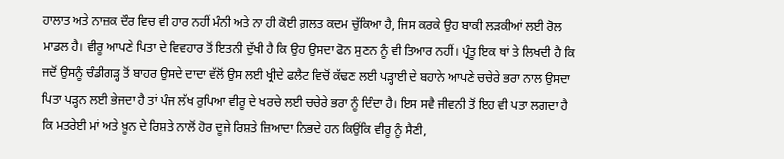ਹਾਲਾਤ ਅਤੇ ਨਾਜ਼ਕ ਦੌਰ ਵਿਚ ਵੀ ਹਾਰ ਨਹੀਂ ਮੰਨੀ ਅਤੇ ਨਾ ਹੀ ਕੋਈ ਗ਼ਲਤ ਕਦਮ ਚੁੱਕਿਆ ਹੈ, ਜਿਸ ਕਰਕੇ ਉਹ ਬਾਕੀ ਲੜਕੀਆਂ ਲਈ ਰੋਲ ਮਾਡਲ ਹੈ। ਵੀਰੂ ਆਪਣੇ ਪਿਤਾ ਦੇ ਵਿਵਹਾਰ ਤੋਂ ਇਤਨੀ ਦੁੱਖੀ ਹੈ ਕਿ ਉਹ ਉਸਦਾ ਫੋਨ ਸੁਣਨ ਨੂੰ ਵੀ ਤਿਆਰ ਨਹੀਂ। ਪ੍ਰੰਤੂ ਇਕ ਥਾਂ ਤੇ ਲਿਖਦੀ ਹੈ ਕਿ ਜਦੋਂ ਉਸਨੂੰ ਚੰਡੀਗੜ੍ਹ ਤੋਂ ਬਾਹਰ ਉਸਦੇ ਦਾਦਾ ਵੱਲੋਂ ਉਸ ਲਈ ਖ੍ਰੀਦੇ ਫਲੈਟ ਵਿਚੋਂ ਕੱਢਣ ਲਈ ਪੜ੍ਹਾਈ ਦੇ ਬਹਾਨੇ ਆਪਣੇ ਚਚੇਰੇ ਭਰਾ ਨਾਲ ਉਸਦਾ ਪਿਤਾ ਪੜ੍ਹਨ ਲਈ ਭੇਜਦਾ ਹੈ ਤਾਂ ਪੰਜ ਲੱਖ ਰੁਪਿਆ ਵੀਰੂ ਦੇ ਖਰਚੇ ਲਈ ਚਚੇਰੇ ਭਰਾ ਨੂੰ ਦਿੰਦਾ ਹੈ। ਇਸ ਸਵੈ ਜੀਵਨੀ ਤੋਂ ਇਹ ਵੀ ਪਤਾ ਲਗਦਾ ਹੈ ਕਿ ਮਤਰੇਈ ਮਾਂ ਅਤੇ ਖ਼ੂਨ ਦੇ ਰਿਸ਼ਤੇ ਨਾਲੋਂ ਹੋਰ ਦੂਜੇ ਰਿਸ਼ਤੇ ਜ਼ਿਆਦਾ ਨਿਭਦੇ ਹਨ ਕਿਉਂਕਿ ਵੀਰੂ ਨੂੰ ਸੈਣੀ,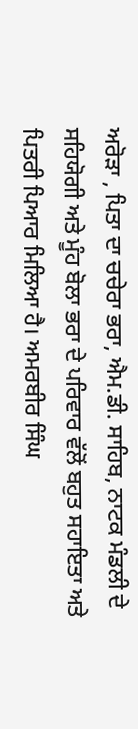ਅਰੋੜਾ , ਪਿਤਾ ਦਾ ਚਚੇਰਾ ਭਰਾ, ਐਮ.ਡੀ. ਸਾਹਿਬ, ਨਾਟਕ ਮੰਡਲੀ ਦੇ ਸਹਿਯੋਗੀ ਅਤੇ ਮੂੰਹ ਬੋਲਾ ਭਰਾ ਦੇ ਪਰਿਵਾਰ ਵੱਲੋਂ ਬਹੁਤ ਸਹਾਇਤਾ ਅਤੇ ਪਿਤਰੀ ਪਿਆਰ ਮਿਲਿਆ ਹੈ। ਅਮਰਬੀਰ ਸਿੰਘ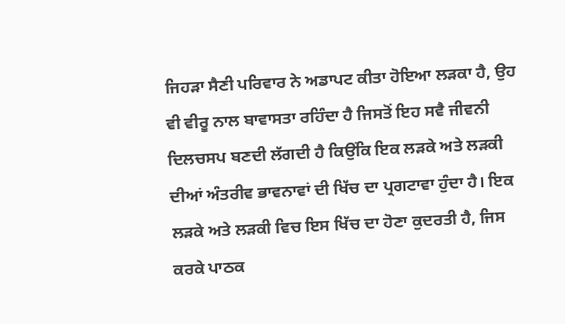ਜਿਹੜਾ ਸੈਣੀ ਪਰਿਵਾਰ ਨੇ ਅਡਾਪਟ ਕੀਤਾ ਹੋਇਆ ਲੜਕਾ ਹੈ, ਉਹ ਵੀ ਵੀਰੂ ਨਾਲ ਬਾਵਾਸਤਾ ਰਹਿੰਦਾ ਹੈ ਜਿਸਤੋਂ ਇਹ ਸਵੈ ਜੀਵਨੀ ਦਿਲਚਸਪ ਬਣਦੀ ਲੱਗਦੀ ਹੈ ਕਿਉਂਕਿ ਇਕ ਲੜਕੇ ਅਤੇ ਲੜਕੀ ਦੀਆਂ ਅੰਤਰੀਵ ਭਾਵਨਾਵਾਂ ਦੀ ਖਿੱਚ ਦਾ ਪ੍ਰਗਟਾਵਾ ਹੁੰਦਾ ਹੈ। ਇਕ ਲੜਕੇ ਅਤੇ ਲੜਕੀ ਵਿਚ ਇਸ ਖਿੱਚ ਦਾ ਹੋਣਾ ਕੁਦਰਤੀ ਹੈ, ਜਿਸ ਕਰਕੇ ਪਾਠਕ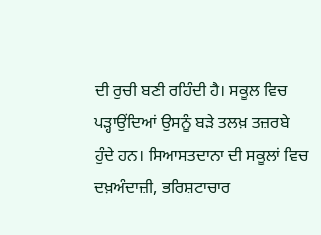ਦੀ ਰੁਚੀ ਬਣੀ ਰਹਿੰਦੀ ਹੈ। ਸਕੂਲ ਵਿਚ ਪੜ੍ਹਾਉਂਦਿਆਂ ਉਸਨੂੰ ਬੜੇ ਤਲਖ਼ ਤਜ਼ਰਬੇ ਹੁੰਦੇ ਹਨ। ਸਿਆਸਤਦਾਨਾ ਦੀ ਸਕੂਲਾਂ ਵਿਚ ਦਖ਼ਅੰਦਾਜ਼ੀ, ਭਰਿਸ਼ਟਾਚਾਰ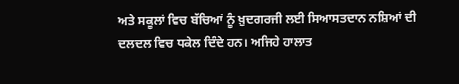ਅਤੇ ਸਕੂਲਾਂ ਵਿਚ ਬੱਚਿਆਂ ਨੂੰ ਖ਼ੁਦਗਰਜੀ ਲਈ ਸਿਆਸਤਦਾਨ ਨਸ਼ਿਆਂ ਦੀ ਦਲਦਲ ਵਿਚ ਧਕੇਲ ਦਿੰਦੇ ਹਨ। ਅਜਿਹੇ ਹਾਲਾਤ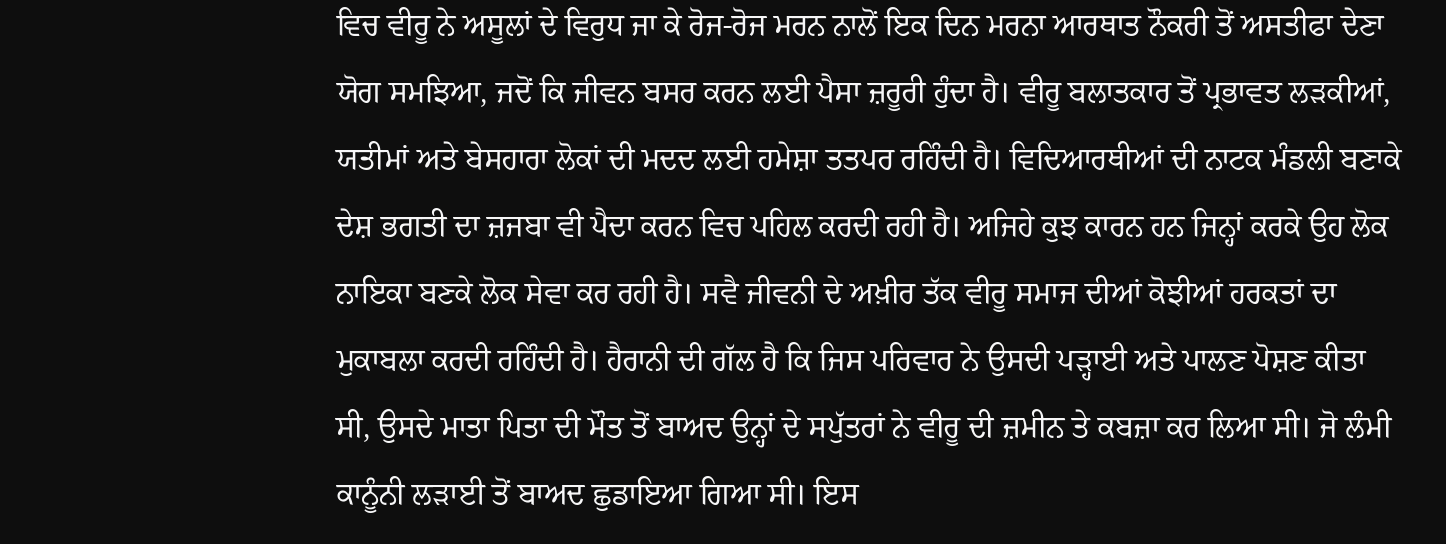ਵਿਚ ਵੀਰੂ ਨੇ ਅਸੂਲਾਂ ਦੇ ਵਿਰੁਧ ਜਾ ਕੇ ਰੋਜ-ਰੋਜ ਮਰਨ ਨਾਲੋਂ ਇਕ ਦਿਨ ਮਰਨਾ ਆਰਥਾਤ ਨੌਕਰੀ ਤੋਂ ਅਸਤੀਫਾ ਦੇਣਾ ਯੋਗ ਸਮਝਿਆ, ਜਦੋਂ ਕਿ ਜੀਵਨ ਬਸਰ ਕਰਨ ਲਈ ਪੈਸਾ ਜ਼ਰੂਰੀ ਹੁੰਦਾ ਹੈ। ਵੀਰੂ ਬਲਾਤਕਾਰ ਤੋਂ ਪ੍ਰਭਾਵਤ ਲੜਕੀਆਂ, ਯਤੀਮਾਂ ਅਤੇ ਬੇਸਹਾਰਾ ਲੋਕਾਂ ਦੀ ਮਦਦ ਲਈ ਹਮੇਸ਼ਾ ਤਤਪਰ ਰਹਿੰਦੀ ਹੈ। ਵਿਦਿਆਰਥੀਆਂ ਦੀ ਨਾਟਕ ਮੰਡਲੀ ਬਣਾਕੇ ਦੇਸ਼ ਭਗਤੀ ਦਾ ਜ਼ਜਬਾ ਵੀ ਪੈਦਾ ਕਰਨ ਵਿਚ ਪਹਿਲ ਕਰਦੀ ਰਹੀ ਹੈ। ਅਜਿਹੇ ਕੁਝ ਕਾਰਨ ਹਨ ਜਿਨ੍ਹਾਂ ਕਰਕੇ ਉਹ ਲੋਕ ਨਾਇਕਾ ਬਣਕੇ ਲੋਕ ਸੇਵਾ ਕਰ ਰਹੀ ਹੈ। ਸਵੈ ਜੀਵਨੀ ਦੇ ਅਖ਼ੀਰ ਤੱਕ ਵੀਰੂ ਸਮਾਜ ਦੀਆਂ ਕੋਝੀਆਂ ਹਰਕਤਾਂ ਦਾ ਮੁਕਾਬਲਾ ਕਰਦੀ ਰਹਿੰਦੀ ਹੈ। ਹੈਰਾਨੀ ਦੀ ਗੱਲ ਹੈ ਕਿ ਜਿਸ ਪਰਿਵਾਰ ਨੇ ਉਸਦੀ ਪੜ੍ਹਾਈ ਅਤੇ ਪਾਲਣ ਪੋਸ਼ਣ ਕੀਤਾ ਸੀ, ਉਸਦੇ ਮਾਤਾ ਪਿਤਾ ਦੀ ਮੌਤ ਤੋਂ ਬਾਅਦ ਉਨ੍ਹਾਂ ਦੇ ਸਪੁੱਤਰਾਂ ਨੇ ਵੀਰੂ ਦੀ ਜ਼ਮੀਨ ਤੇ ਕਬਜ਼ਾ ਕਰ ਲਿਆ ਸੀ। ਜੋ ਲੰਮੀ ਕਾਨੂੰਨੀ ਲੜਾਈ ਤੋਂ ਬਾਅਦ ਛੁਡਾਇਆ ਗਿਆ ਸੀ। ਇਸ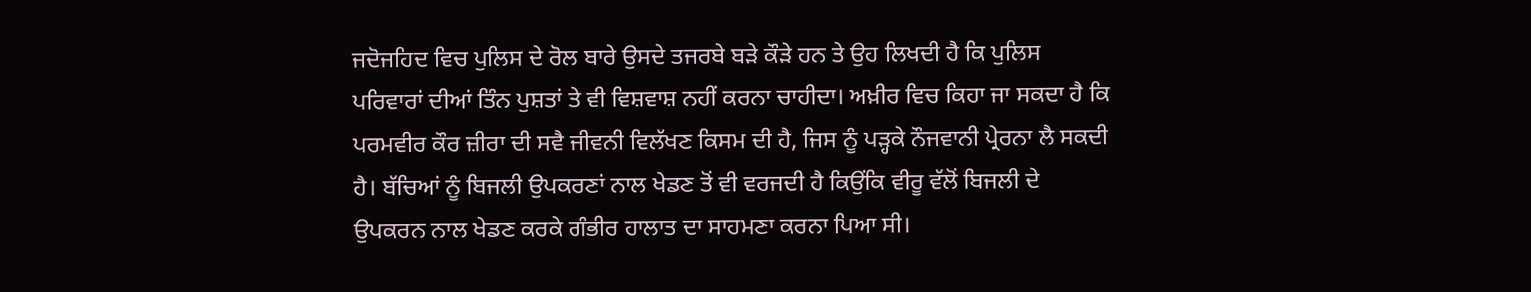ਜਦੋਜਹਿਦ ਵਿਚ ਪੁਲਿਸ ਦੇ ਰੋਲ ਬਾਰੇ ਉਸਦੇ ਤਜਰਬੇ ਬੜੇ ਕੌੜੇ ਹਨ ਤੇ ਉਹ ਲਿਖਦੀ ਹੈ ਕਿ ਪੁਲਿਸ ਪਰਿਵਾਰਾਂ ਦੀਆਂ ਤਿੰਨ ਪੁਸ਼ਤਾਂ ਤੇ ਵੀ ਵਿਸ਼ਵਾਸ਼ ਨਹੀਂ ਕਰਨਾ ਚਾਹੀਦਾ। ਅਖ਼ੀਰ ਵਿਚ ਕਿਹਾ ਜਾ ਸਕਦਾ ਹੈ ਕਿ ਪਰਮਵੀਰ ਕੌਰ ਜ਼ੀਰਾ ਦੀ ਸਵੈ ਜੀਵਨੀ ਵਿਲੱਖਣ ਕਿਸਮ ਦੀ ਹੈ, ਜਿਸ ਨੂੰ ਪੜ੍ਹਕੇ ਨੌਜਵਾਨੀ ਪ੍ਰੇਰਨਾ ਲੈ ਸਕਦੀ ਹੈ। ਬੱਚਿਆਂ ਨੂੰ ਬਿਜਲੀ ਉਪਕਰਣਾਂ ਨਾਲ ਖੇਡਣ ਤੋਂ ਵੀ ਵਰਜਦੀ ਹੈ ਕਿਉਂਕਿ ਵੀਰੂ ਵੱਲੋਂ ਬਿਜਲੀ ਦੇ ਉਪਕਰਨ ਨਾਲ ਖੇਡਣ ਕਰਕੇ ਗੰਭੀਰ ਹਾਲਾਤ ਦਾ ਸਾਹਮਣਾ ਕਰਨਾ ਪਿਆ ਸੀ।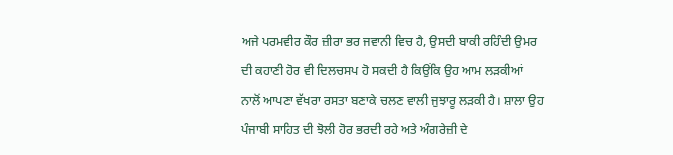ਅਜੇ ਪਰਮਵੀਰ ਕੌਰ ਜ਼ੀਰਾ ਭਰ ਜਵਾਨੀ ਵਿਚ ਹੈ, ਉਸਦੀ ਬਾਕੀ ਰਹਿੰਦੀ ਉਮਰ ਦੀ ਕਹਾਣੀ ਹੋਰ ਵੀ ਦਿਲਚਸਪ ਹੋ ਸਕਦੀ ਹੈ ਕਿਉਂਕਿ ਉਹ ਆਮ ਲੜਕੀਆਂ ਨਾਲੋਂ ਆਪਣਾ ਵੱਖਰਾ ਰਸਤਾ ਬਣਾਕੇ ਚਲਣ ਵਾਲੀ ਜੁਝਾਰੂ ਲੜਕੀ ਹੈ। ਸ਼ਾਲਾ ਉਹ ਪੰਜਾਬੀ ਸਾਹਿਤ ਦੀ ਝੋਲੀ ਹੋਰ ਭਰਦੀ ਰਹੇ ਅਤੇ ਅੰਗਰੇਜ਼ੀ ਦੇ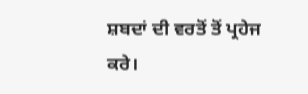ਸ਼ਬਦਾਂ ਦੀ ਵਰਤੋਂ ਤੋਂ ਪ੍ਰਹੇਜ ਕਰੇ।